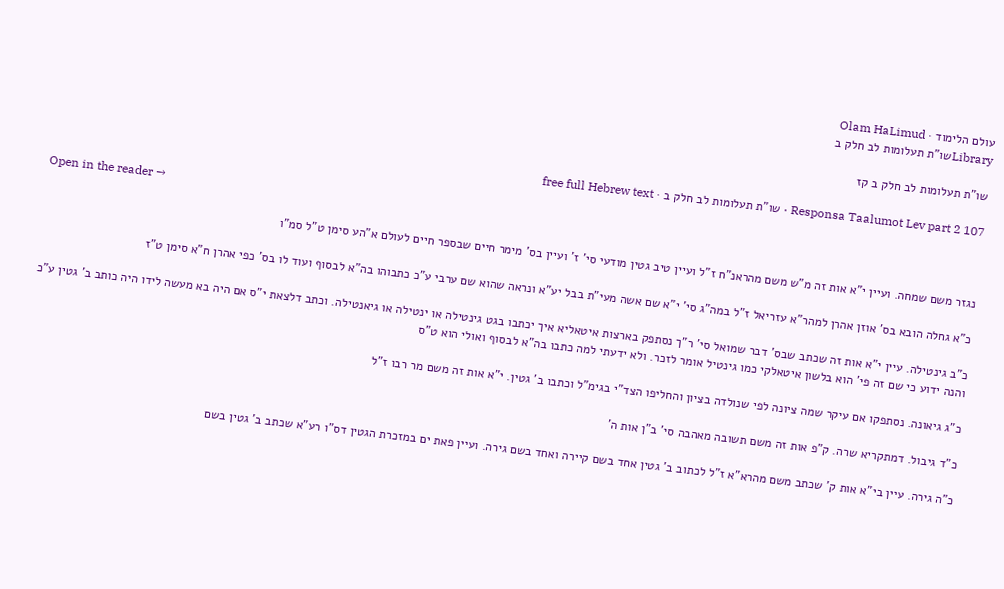עולם הלימוד · Olam HaLimud
Libraryשו"ת תעלומות לב חלק ב

שו"ת תעלומות לב חלק ב קז

Responsa Taalumot Lev part 2 107 · שו"ת תעלומות לב חלק ב · free full Hebrew text

Open in the reader →

נגזר משם שמחה. ועיין י"א אות זה מ"ש משם מהראנ"ח ז"ל ועיין טיב גטין מודעי סי' ז' ועיין בס' מימר חיים שבספר חיים לעולם א"הע סימן ט"ל סמ"ו

כ"א גחלה הובא בס' אוזן אהרן למהר"א עזריאל ז"ל במה"ג סי' י"א שם אשה מעי"ת בבל יע"א ונראה שהוא שם ערבי ע"כ כתבוהו בה"א לבסוף ועוד לו בס' כפי אהרן ח"א סימן ט"ז

כ"ב גינטילה. עיין י"א אות זה שכתב שבס' דבר שמואל סי' ר"ך נסתפק בארצות איטאליא איך יכתבו בגט גינטילה או ינטילה או גיאנטילה. וכתב דלצאת י"ס אם היה בא מעשה לידו היה כותב ב' גטין ע"כ והנה ידוע כי שם זה פי' הוא בלשון איטאלקי כמו גינטיל אומר לזכר. ולא ידעתי למה כתבו בה"א לבסוף ואולי הוא ט"ס

כ"ג גיאונה. נסתפקו אם עיקר שמה ציונה לפי שנולדה בציון והחליפו הצד"י בגימ"ל וכתבו ב' גטין. י"א אות זה משם מר רבו ז"ל

כ"ד גיבול. דמתקריא שרה. ק"פ אות זה משם תשובה מאהבה סי' ב"ן אות ה'

כ"ה גירה. עיין בי"א אות ק' שכתב משם מהרא"א ז"ל לכתוב ב' גטין אחד בשם קיירה ואחד בשם גירה. ועיין פאת ים במזכרת הגטין דס"ו רע"א שכתב ב' גטין בשם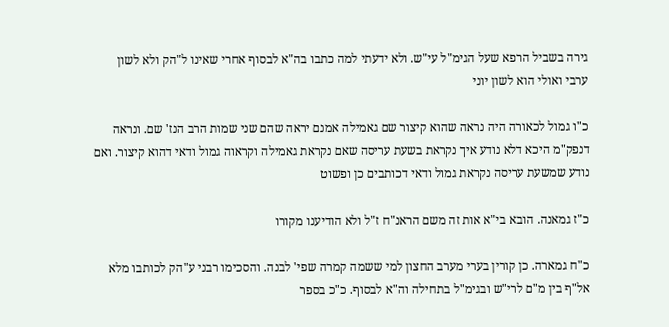גירה בשביל הרפא שעל הגימ"ל עי"ש. ולא ידעתי למה כתבו בה"א לבסוף אחרי שאינו ל"הק ולא לשון ערבי ואולי הוא לשון יוני

כ"ו גמול לכאורה היה נראה שהוא קיצור שם גאמילה אמנם יראה שהם שני שמות הרב הנז' שם. ונראה דנפק"מ היכא דלא נודע איך נקראת בשעת עריסה שאם נקראת גאמילה וקראוה גמול ודאי דהוא קיצור. ואם נודע שמשעת עריסה נקראת גמול ודאי דכותבים כן ופשוט

כ"ז גמאנה. הובא בי"א אות זה משם הראנ"ח ז"ל ולא הודיענו מקורו

כ"ח גמארה. כן קורין בערי מערב החצון למי ששמה קמרה שפי' לבנה. והסכימו רבני ע"הק לכותבו מלא אל"ף בין מ"ם לרי"ש ובגימ"ל בתחילה וה"א לבסוף. כ"כ בספר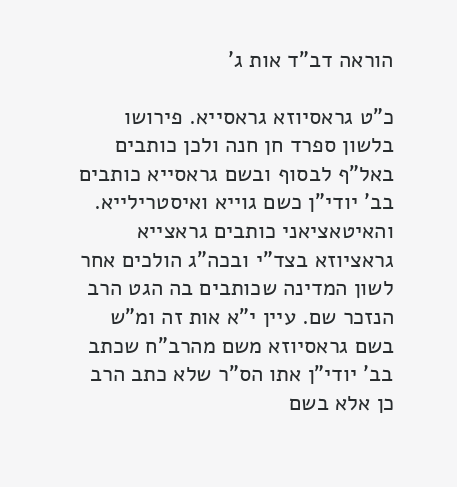הוראה דב"ד אות ג'

כ"ט גראסיוזא גראסייא. פירושו בלשון ספרד חן חנה ולכן כותבים באל"ף לבסוף ובשם גראסייא כותבים בב' יודי"ן כשם גוייא ואיסטרילייא. והאיטאציאני כותבים גראצייא גראציוזא בצד"י ובכה"ג הולכים אחר לשון המדינה שכותבים בה הגט הרב הנזכר שם. עיין י"א אות זה ומ"ש בשם גראסיוזא משם מהרב"ח שכתב בב' יודי"ן אתו הס"ר שלא כתב הרב כן אלא בשם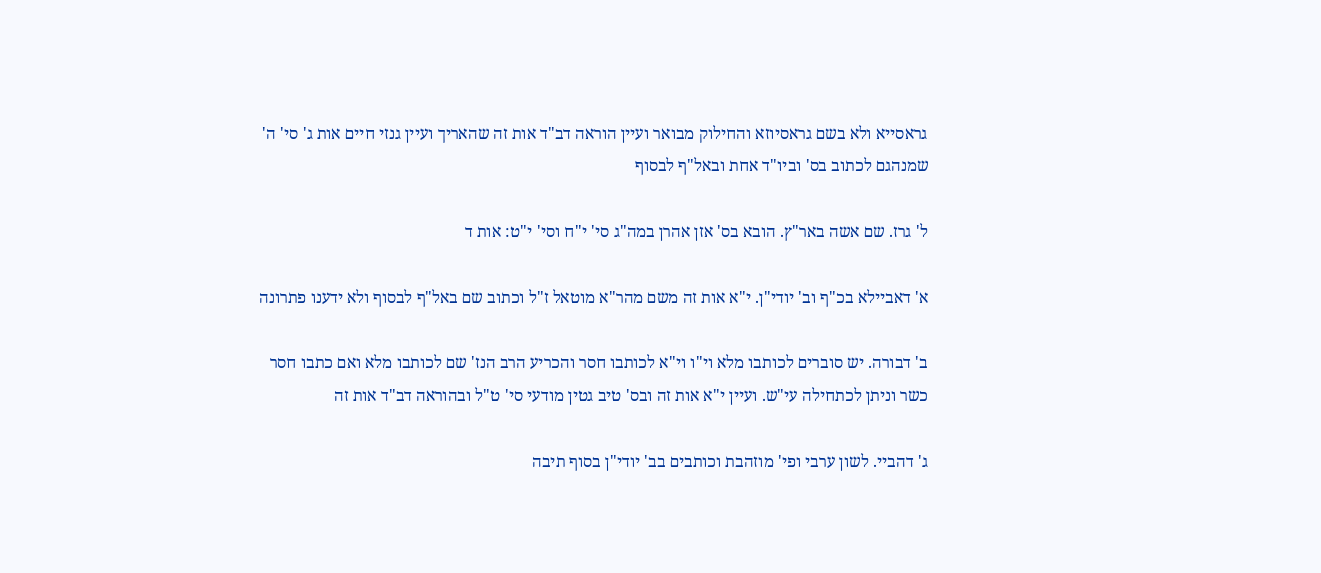גראסייא ולא בשם גראסיוזא והחילוק מבואר ועיין הוראה דב"ד אות זה שהאריך ועיין גנזי חיים אות ג' סי' ה' שמנהגם לכתוב בס' וביו"ד אחת ובאל"ף לבסוף

ל' גרז. שם אשה באר"ץ. הובא בס' אזן אהרן במה"ג סי' י"ח וסי' י"ט: אות ד

א' דאביילא בכ"ף וב' יודי"ן. י"א אות זה משם מהר"א מוטאל ז"ל וכתוב שם באל"ף לבסוף ולא ידענו פתרונה

ב' דבורה. יש סוברים לכותבו מלא וי"ו וי"א לכותבו חסר והכריע הרב הנז' שם לכותבו מלא ואם כתבו חסר כשר וניתן לכתחילה עי"ש. ועיין י"א אות זה ובס' טיב גטין מודעי סי' ט"ל ובהוראה דב"ד אות זה

ג' דהביי. לשון ערבי ופי' מוזהבת וכותבים בב' יודי"ן בסוף תיבה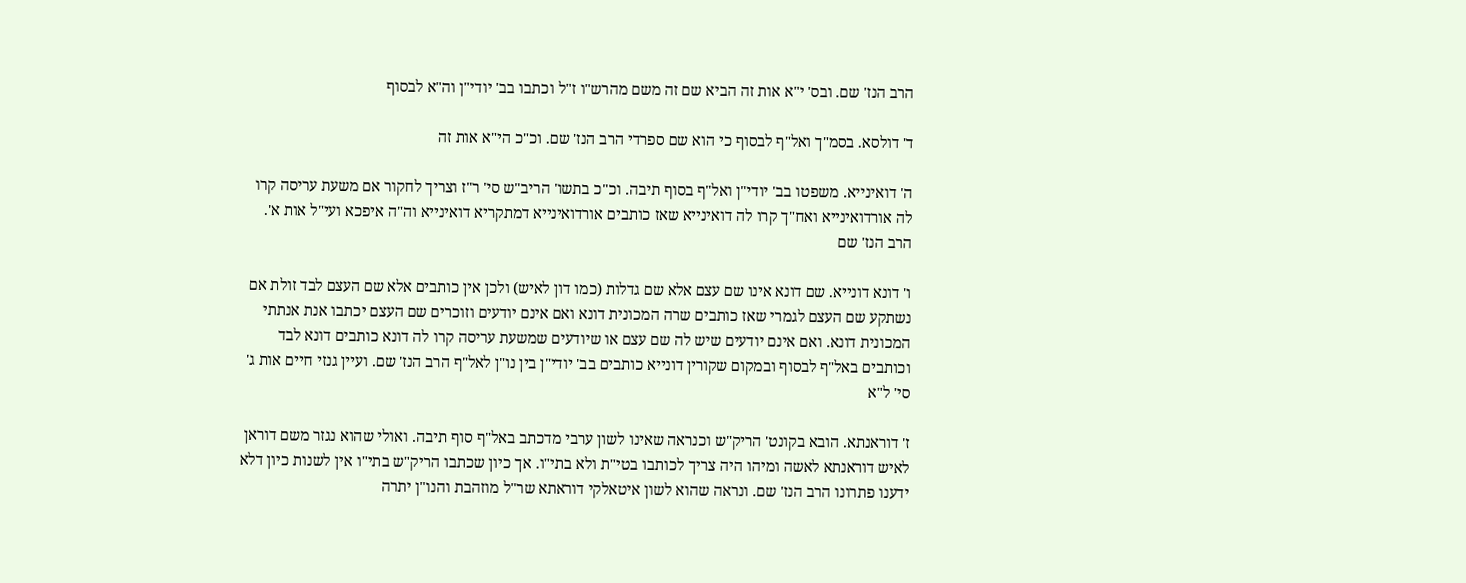הרב הנז' שם. ובס' י"א אות זה הביא שם זה משם מהרש"ו ז"ל וכתבו בב' יודי"ן וה"א לבסוף

ד' דולסא. בסמ"ך ואל"ף לבסוף כי הוא שם ספרדי הרב הנז' שם. וכ"כ הי"א אות זה

ה' דואינייא. משפטו בב' יודי"ן ואל"ף בסוף תיבה. וכ"כ בתשו' הריב"ש סי' ר"ז וצריך לחקור אם משעת עריסה קרו לה אורדואינייא ואח"ך קרו לה דואינייא שאז כותבים אורדואינייא דמתקריא דואינייא וה"ה איפכא ועי"ל אות א'. הרב הנז' שם

ו' דונא דונייא. שם דונא אינו שם עצם אלא שם גדלות (כמו דון לאיש) ולכן אין כותבים אלא שם העצם לבד זולת אם נשתקע שם העצם לגמרי שאז כותבים שרה המכונית דונא ואם אינם יודעים וזוכרים שם העצם יכתבו אנת אנתתי המכונית דונא. ואם אינם יודעים שיש לה שם עצם או שיודעים שמשעת עריסה קרו לה דונא כותבים דונא לבד וכותבים באל"ף לבסוף ובמקום שקורין דונייא כותבים בב' יודי"ן בין נו"ן לאל"ף הרב הנז' שם. ועיין גנזי חיים אות ג' סי' ל"א

ז' דוראנתא. הובא בקונט' הריק"ש וכנראה שאינו לשון ערבי מדכתב באל"ף סוף תיבה. ואולי שהוא נגזר משם דוראן לאיש דוראנתא לאשה ומיהו היה צריך לכותבו בטי"ת ולא בתי"ו. אך כיון שכתבו הריק"ש בתי"ו אין לשנות כיון דלא ידענו פתרונו הרב הנז' שם. ונראה שהוא לשון איטאלקי דוראתא שר"ל מוזהבת והנו"ן יתרה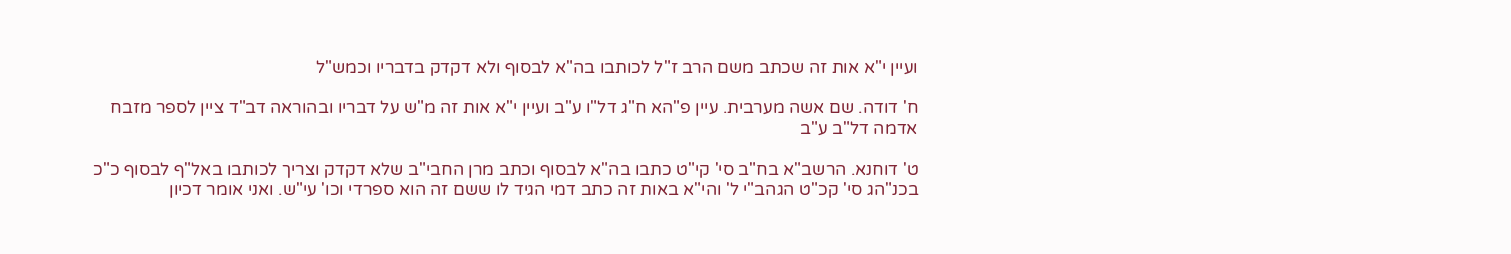ועיין י"א אות זה שכתב משם הרב ז"ל לכותבו בה"א לבסוף ולא דקדק בדבריו וכמש"ל

ח' דודה. שם אשה מערבית. עיין פ"הא ח"ג דל"ו ע"ב ועיין י"א אות זה מ"ש על דבריו ובהוראה דב"ד ציין לספר מזבח אדמה דל"ב ע"ב

ט' דוחנא. הרשב"א בח"ב סי' קי"ט כתבו בה"א לבסוף וכתב מרן החבי"ב שלא דקדק וצריך לכותבו באל"ף לבסוף כ"כ בכנ"הג סי' קכ"ט הגהב"י ל' והי"א באות זה כתב דמי הגיד לו ששם זה הוא ספרדי וכו' עי"ש. ואני אומר דכיון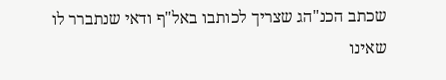שכתב הכנ"הג שצריך לכותבו באל"ף ודאי שנתברר לו שאינו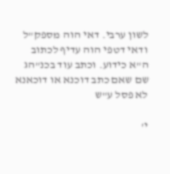לשון ערבי. דאי הוה מספק"ל ודאי דטפי הוה עדיף לכתוב ה"א כידוע. וכתב עוד בכנ"הג שם שאם כתב דוכנא או דוכאנא לא פסל ע"ש

י'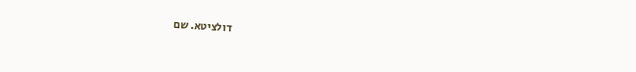דולציטא. שם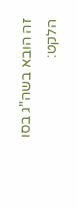זה הובא בשה"ג בסו הלקט: